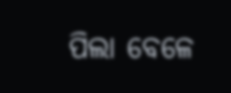ପିଲା ବେଳେ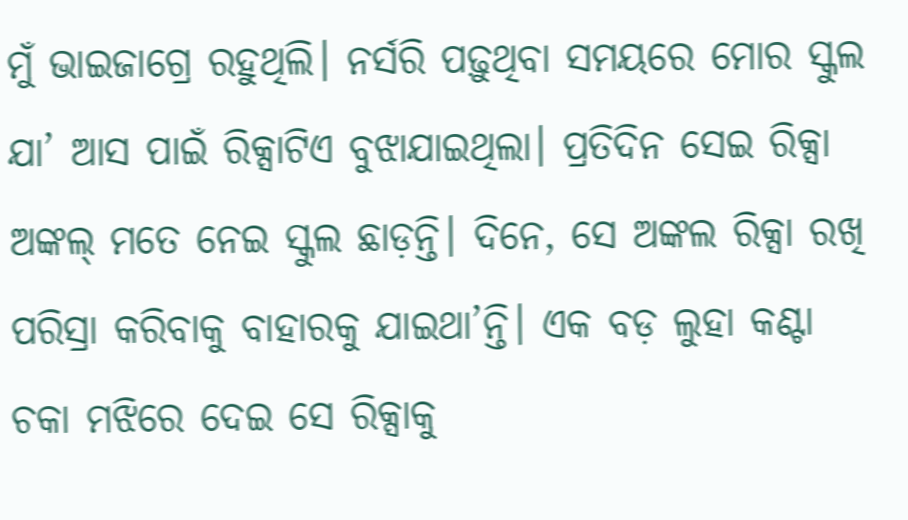ମୁଁ ଭାଇଜାଗ୍ରେ ରହୁଥିଲି। ନର୍ସରି ପଢ଼ୁଥିବା ସମୟରେ ମୋର ସ୍କୁଲ ଯା’ ଆସ ପାଇଁ ରିକ୍ସାଟିଏ ବୁଝାଯାଇଥିଲା। ପ୍ରତିଦିନ ସେଇ ରିକ୍ସା ଅଙ୍କଲ୍ ମତେ ନେଇ ସ୍କୁଲ ଛାଡ଼ନ୍ତି। ଦିନେ, ସେ ଅଙ୍କଲ ରିକ୍ସା ରଖି ପରିସ୍ରା କରିବାକୁ ବାହାରକୁ ଯାଇଥା’ନ୍ତି। ଏକ ବଡ଼ ଲୁହା କଣ୍ଟା ଚକା ମଝିରେ ଦେଇ ସେ ରିକ୍ସାକୁ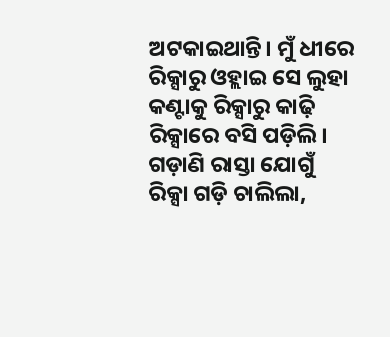ଅଟକାଇଥାନ୍ତି। ମୁଁ ଧୀରେ ରିକ୍ସାରୁ ଓହ୍ଲାଇ ସେ ଲୁହା କଣ୍ଟାକୁ ରିକ୍ସାରୁ କାଢ଼ି ରିକ୍ସାରେ ବସି ପଡ଼ିଲି। ଗଡ଼ାଣି ରାସ୍ତା ଯୋଗୁଁ ରିକ୍ସା ଗଡ଼ି ଚାଲିଲା,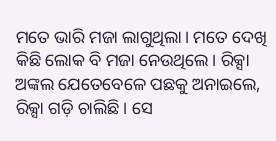ମତେ ଭାରି ମଜା ଲାଗୁଥିଲା। ମତେ ଦେଖି କିଛି ଲୋକ ବି ମଜା ନେଉଥିଲେ। ରିକ୍ସା ଅଙ୍କଲ ଯେତେବେଳେ ପଛକୁ ଅନାଇଲେ, ରିକ୍ସା ଗଡ଼ି ଚାଲିଛି। ସେ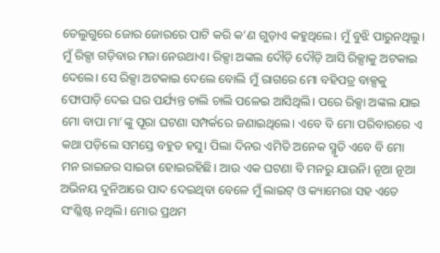ତେଲୁଗୁରେ ଜୋର ଜୋରରେ ପାଟି କରି କ’ଣ ଗୁଡ଼ାଏ କହୁଥିଲେ। ମୁଁ ବୁଝି ପାରୁନଥିଲୁ। ମୁଁ ରିକ୍ସା ଗଡ଼ିବାର ମଜା ନେଉଥାଏ। ରିକ୍ସା ଅଙ୍କଲ ଦୌଡ଼ି ଦୌଡ଼ି ଆସି ରିକ୍ସାକୁ ଅଟକାଇ ଦେଲେ। ସେ ରିକ୍ସା ଅଟକାଇ ଦେଲେ ବୋଲି ମୁଁ ରାଗରେ ମୋ ବହିପତ୍ର ବାକ୍ସକୁ ଫୋପାଡ଼ି ଦେଇ ଘର ପର୍ଯ୍ୟନ୍ତ ଚାଲି ଚାଲି ପଳେଇ ଆସିଥିଲି। ପରେ ରିକ୍ସା ଅଙ୍କଲ ଯାଇ ମୋ ବାପା ମା’ଙ୍କୁ ପୂରା ଘଟଣା ସମ୍ପର୍କରେ ଜଣାଇଥିଲେ। ଏବେ ବି ମୋ ପରିବାରରେ ଏ କଥା ପଡ଼ିଲେ ସମସ୍ତେ ବହୁତ ହସୁ। ପିଲା ଦିନର ଏମିତି ଅନେକ ସ୍ମୃତି ଏବେ ବି ମୋ ମନ ରାଇଜର ସାଇତା ହୋଇରହିଛି। ଆଉ ଏକ ଘଟଣା ବି ମନରୁ ଯାଉନି। ନୂଆ ନୂଆ ଅଭିନୟ ଦୁନିଆରେ ପାଦ ଦେଇଥିବା ବେଳେ ମୁଁ ଲାଇଟ୍ ଓ କ୍ୟାମେରା ସହ ଏତେ ସଂଶ୍ଳିଷ୍ଟ ନଥିଲି। ମୋର ପ୍ରଥମ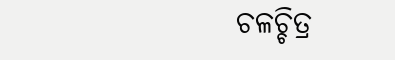ଚଳଚ୍ଚିତ୍ର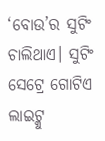‘ବୋଉ’ର ସୁଟିଂ ଚାଲିଥାଏ। ସୁଟିଂ ସେଟ୍ରେ ଗୋଟିଏ ଲାଇଟ୍କୁ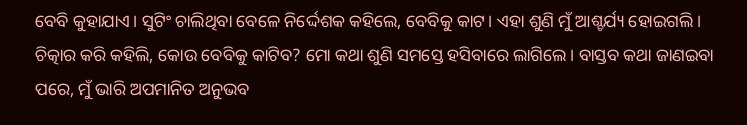ବେବି କୁହାଯାଏ। ସୁଟିଂ ଚାଲିଥିବା ବେଳେ ନିର୍ଦ୍ଦେଶକ କହିଲେ, ବେବିକୁ କାଟ। ଏହା ଶୁଣି ମୁଁ ଆଶ୍ଚର୍ଯ୍ୟ ହୋଇଗଲି। ଚିତ୍କାର କରି କହିଲି, କୋଉ ବେବିକୁ କାଟିବ? ମୋ କଥା ଶୁଣି ସମସ୍ତେ ହସିବାରେ ଲାଗିଲେ। ବାସ୍ତବ କଥା ଜାଣଇବା ପରେ, ମୁଁ ଭାରି ଅପମାନିତ ଅନୁଭବ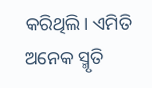କରିଥିଲି। ଏମିତି ଅନେକ ସ୍ମୃତି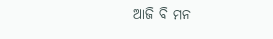ଆଜି ବି ମନ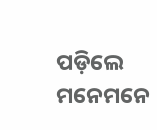ପଡ଼ିଲେ ମନେମନେ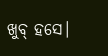ଖୁବ୍ ହସେ।